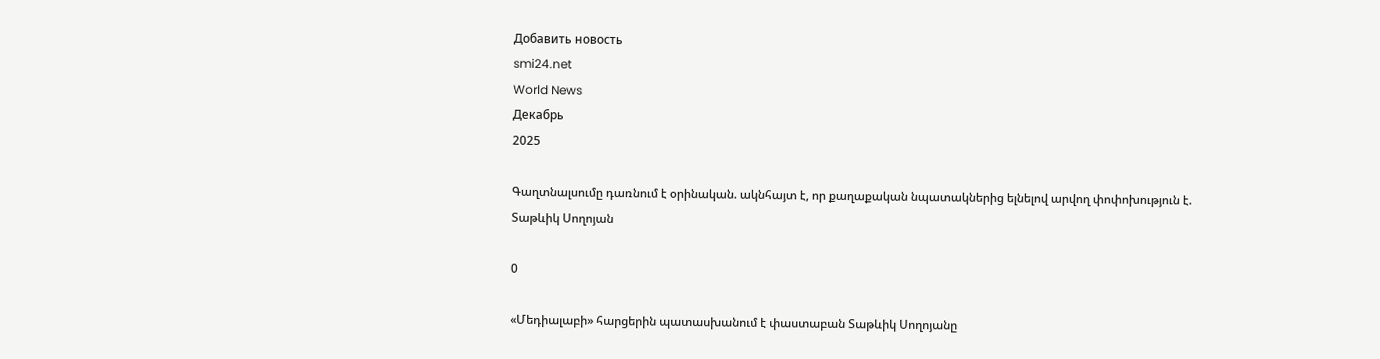Добавить новость
smi24.net
World News
Декабрь
2025

Գաղտնալսումը դառնում է օրինական. ակնհայտ է, որ քաղաքական նպատակներից ելնելով արվող փոփոխություն է. Տաթևիկ Սողոյան

0

«Մեդիալաբի» հարցերին պատասխանում է փաստաբան Տաթևիկ Սողոյանը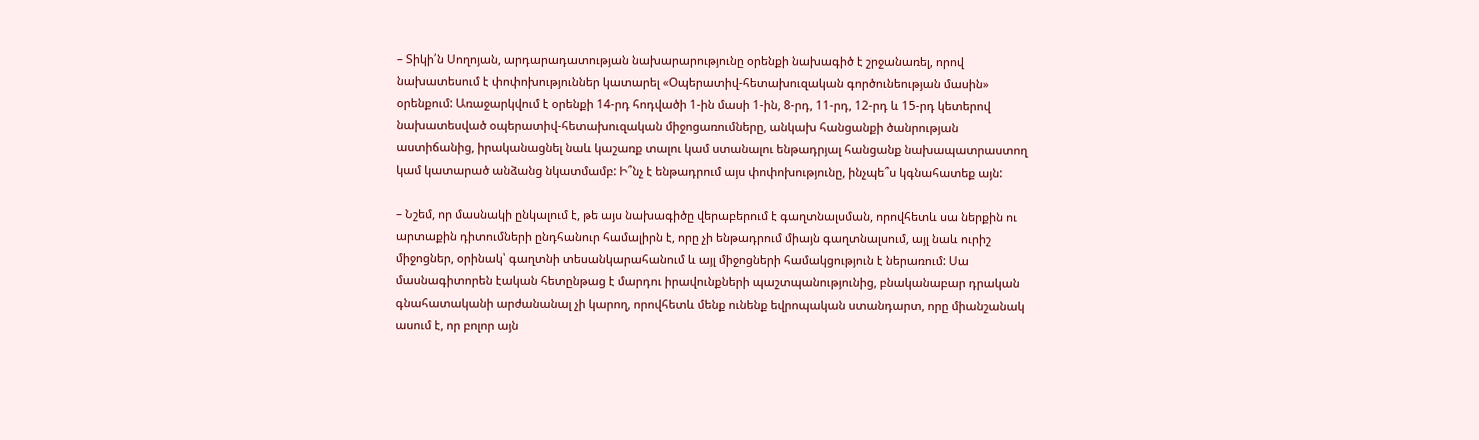– Տիկի՛ն Սողոյան, արդարադատության նախարարությունը օրենքի նախագիծ է շրջանառել, որով նախատեսում է փոփոխություններ կատարել «Օպերատիվ-հետախուզական գործունեության մասին» օրենքում: Առաջարկվում է օրենքի 14-րդ հոդվածի 1-ին մասի 1-ին, 8-րդ, 11-րդ, 12-րդ և 15-րդ կետերով նախատեսված օպերատիվ-հետախուզական միջոցառումները, անկախ հանցանքի ծանրության աստիճանից, իրականացնել նաև կաշառք տալու կամ ստանալու ենթադրյալ հանցանք նախապատրաստող կամ կատարած անձանց նկատմամբ: Ի՞նչ է ենթադրում այս փոփոխությունը, ինչպե՞ս կգնահատեք այն:

– Նշեմ, որ մասնակի ընկալում է, թե այս նախագիծը վերաբերում է գաղտնալսման, որովհետև սա ներքին ու արտաքին դիտումների ընդհանուր համալիրն է, որը չի ենթադրում միայն գաղտնալսում, այլ նաև ուրիշ միջոցներ, օրինակ՝ գաղտնի տեսանկարահանում և այլ միջոցների համակցություն է ներառում: Սա մասնագիտորեն էական հետընթաց է մարդու իրավունքների պաշտպանությունից, բնականաբար դրական գնահատականի արժանանալ չի կարող, որովհետև մենք ունենք եվրոպական ստանդարտ, որը միանշանակ ասում է, որ բոլոր այն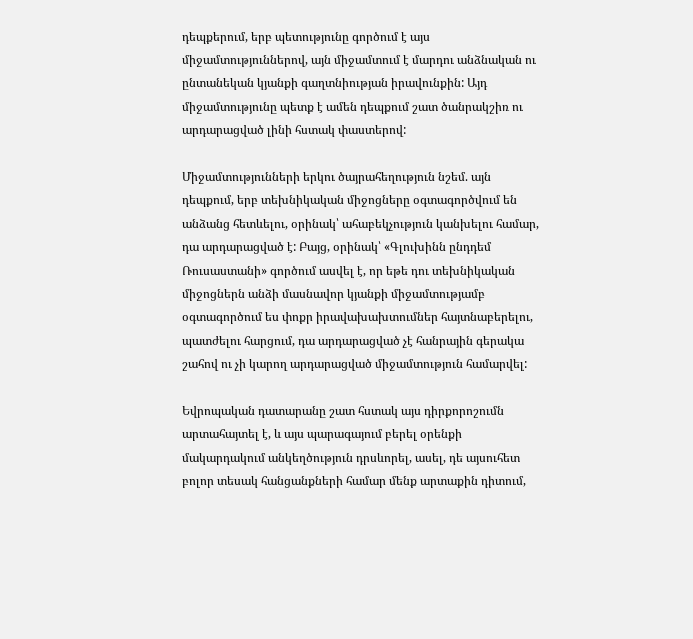դեպքերում, երբ պետությունը գործում է այս միջամտություններով, այն միջամտում է մարդու անձնական ու ընտանեկան կյանքի գաղտնիության իրավունքին: Այդ միջամտությունը պետք է ամեն դեպքում շատ ծանրակշիռ ու արդարացված լինի հստակ փաստերով:

Միջամտությունների երկու ծայրահեղություն նշեմ. այն դեպքում, երբ տեխնիկական միջոցները օգտագործվում են անձանց հետևելու, օրինակ՝ ահաբեկչություն կանխելու համար, դա արդարացված է: Բայց, օրինակ՝ «Գլուխինն ընդդեմ Ռուսաստանի» գործում ասվել է, որ եթե դու տեխնիկական միջոցներն անձի մասնավոր կյանքի միջամտությամբ օգտագործում ես փոքր իրավախախտումներ հայտնաբերելու, պատժելու հարցում, դա արդարացված չէ հանրային գերակա շահով ու չի կարող արդարացված միջամտություն համարվել:

Եվրոպական դատարանը շատ հստակ այս դիրքորոշումն արտահայտել է, և այս պարագայում բերել օրենքի մակարդակում անկեղծություն դրսևորել, ասել, դե այսուհետ բոլոր տեսակ հանցանքների համար մենք արտաքին դիտում,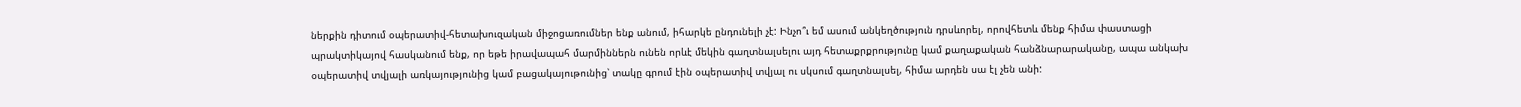ներքին դիտում օպերատիվ-հետախուզական միջոցառումներ ենք անում, իհարկե ընդունելի չէ: Ինչո՞ւ եմ ասում անկեղծություն դրսևորել, որովհետև մենք հիմա փաստացի պրակտիկայով հասկանում ենք, որ եթե իրավապահ մարմիններն ունեն որևէ մեկին գաղտնալսելու այդ հետաքրքրությունը կամ քաղաքական հանձնարարականը, ապա անկախ օպերատիվ տվյալի առկայությունից կամ բացակայութունից՝ տակը գրում էին օպերատիվ տվյալ ու սկսում գաղտնալսել, հիմա արդեն սա էլ չեն անի: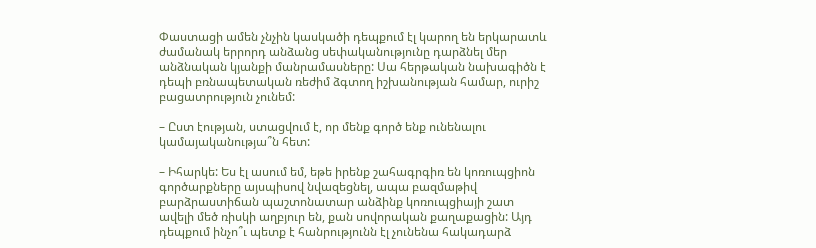Փաստացի ամեն չնչին կասկածի դեպքում էլ կարող են երկարատև ժամանակ երրորդ անձանց սեփականությունը դարձնել մեր անձնական կյանքի մանրամասները: Սա հերթական նախագիծն է դեպի բռնապետական ռեժիմ ձգտող իշխանության համար, ուրիշ բացատրություն չունեմ:

– Ըստ էության, ստացվում է, որ մենք գործ ենք ունենալու կամայականությա՞ն հետ:

– Իհարկե: Ես էլ ասում եմ, եթե իրենք շահագրգիռ են կոռուպցիոն գործարքները այսպիսով նվազեցնել, ապա բազմաթիվ բարձրաստիճան պաշտոնատար անձինք կոռուպցիայի շատ ավելի մեծ ռիսկի աղբյուր են, քան սովորական քաղաքացին: Այդ դեպքում ինչո՞ւ պետք է հանրությունն էլ չունենա հակադարձ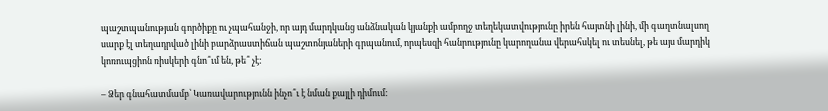պաշտպանության գործիքը ու չպահանջի, որ այդ մարդկանց անձնական կյանքի ամբողջ տեղեկատվությունը իրեն հայտնի լինի, մի գաղտնալսող սարք էլ տեղադրված լինի բարձրաստիճան պաշտոնյաների գրպանում, որպեսզի հանրությունը կարողանա վերահսկել ու տեսնել, թե այս մարդիկ կոռուպցիոն ռիսկերի գնո՞ւմ են, թե՞ չէ:

– Ձեր գնահատմամբ՝ Կառավարությունն ինչո՞ւ է նման քայլի դիմում: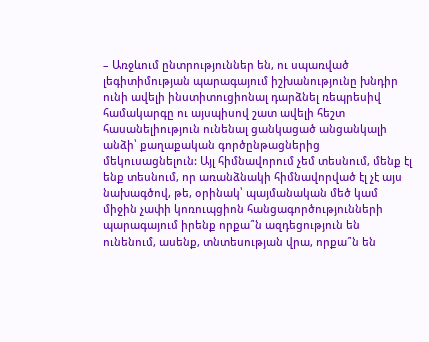– Առջևում ընտրություններ են, ու սպառված լեգիտիմության պարագայում իշխանությունը խնդիր ունի ավելի ինստիտուցիոնալ դարձնել ռեպրեսիվ համակարգը ու այսպիսով շատ ավելի հեշտ հասանելիություն ունենալ ցանկացած անցանկալի անձի՝ քաղաքական գործընթացներից մեկուսացնելուն: Այլ հիմնավորում չեմ տեսնում, մենք էլ ենք տեսնում, որ առանձնակի հիմնավորված էլ չէ այս նախագծով, թե, օրինակ՝ պայմանական մեծ կամ միջին չափի կոռուպցիոն հանցագործությունների պարագայում իրենք որքա՞ն ազդեցություն են ունենում, ասենք, տնտեսության վրա, որքա՞ն են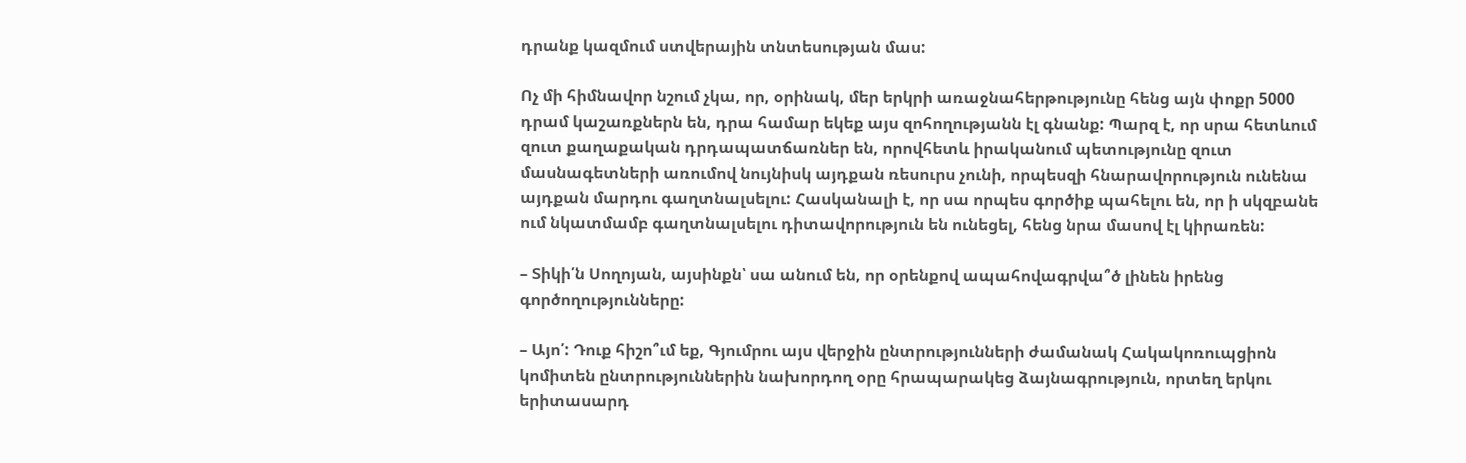դրանք կազմում ստվերային տնտեսության մաս:

Ոչ մի հիմնավոր նշում չկա, որ, օրինակ, մեր երկրի առաջնահերթությունը հենց այն փոքր 5000 դրամ կաշառքներն են, դրա համար եկեք այս զոհողությանն էլ գնանք: Պարզ է, որ սրա հետևում զուտ քաղաքական դրդապատճառներ են, որովհետև իրականում պետությունը զուտ մասնագետների առումով նույնիսկ այդքան ռեսուրս չունի, որպեսզի հնարավորություն ունենա այդքան մարդու գաղտնալսելու: Հասկանալի է, որ սա որպես գործիք պահելու են, որ ի սկզբանե ում նկատմամբ գաղտնալսելու դիտավորություն են ունեցել, հենց նրա մասով էլ կիրառեն:

– Տիկի՛ն Սողոյան, այսինքն՝ սա անում են, որ օրենքով ապահովագրվա՞ծ լինեն իրենց գործողությունները:

– Այո՛: Դուք հիշո՞ւմ եք, Գյումրու այս վերջին ընտրությունների ժամանակ Հակակոռուպցիոն կոմիտեն ընտրություններին նախորդող օրը հրապարակեց ձայնագրություն, որտեղ երկու երիտասարդ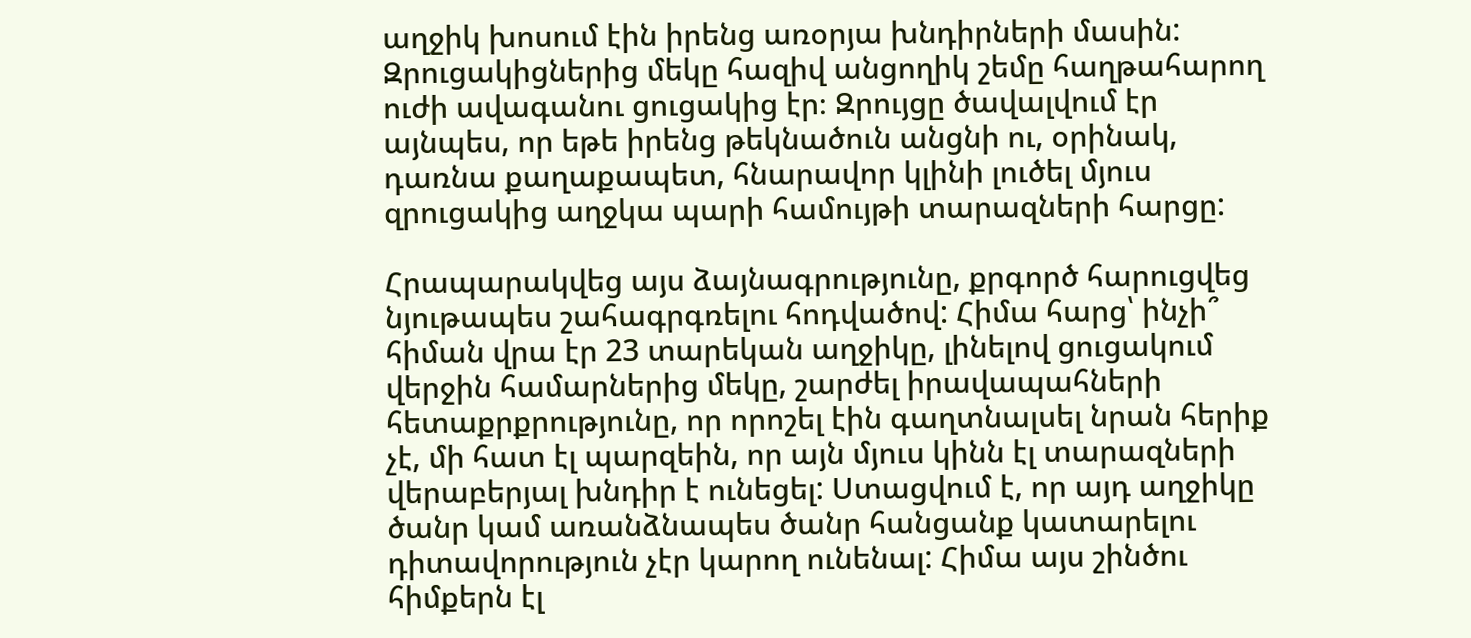աղջիկ խոսում էին իրենց առօրյա խնդիրների մասին: Զրուցակիցներից մեկը հազիվ անցողիկ շեմը հաղթահարող ուժի ավագանու ցուցակից էր։ Զրույցը ծավալվում էր այնպես, որ եթե իրենց թեկնածուն անցնի ու, օրինակ, դառնա քաղաքապետ, հնարավոր կլինի լուծել մյուս զրուցակից աղջկա պարի համույթի տարազների հարցը:

Հրապարակվեց այս ձայնագրությունը, քրգործ հարուցվեց նյութապես շահագրգռելու հոդվածով: Հիմա հարց՝ ինչի՞ հիման վրա էր 23 տարեկան աղջիկը, լինելով ցուցակում վերջին համարներից մեկը, շարժել իրավապահների հետաքրքրությունը, որ որոշել էին գաղտնալսել նրան հերիք չէ, մի հատ էլ պարզեին, որ այն մյուս կինն էլ տարազների վերաբերյալ խնդիր է ունեցել: Ստացվում է, որ այդ աղջիկը ծանր կամ առանձնապես ծանր հանցանք կատարելու դիտավորություն չէր կարող ունենալ: Հիմա այս շինծու հիմքերն էլ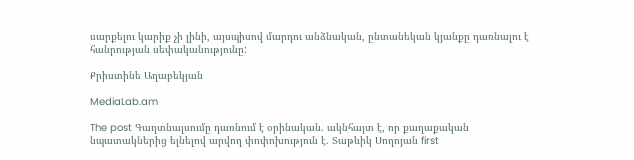սարքելու կարիք չի լինի, այսպիսով մարդու անձնական, ընտանեկան կյանքը դառնալու է հանրության սեփականությունը:

Քրիստինե Աղաբեկյան

MediaLab.am

The post Գաղտնալսումը դառնում է օրինական. ակնհայտ է, որ քաղաքական նպատակներից ելնելով արվող փոփոխություն է. Տաթևիկ Սողոյան first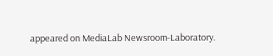appeared on MediaLab Newsroom-Laboratory.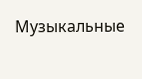Музыкальные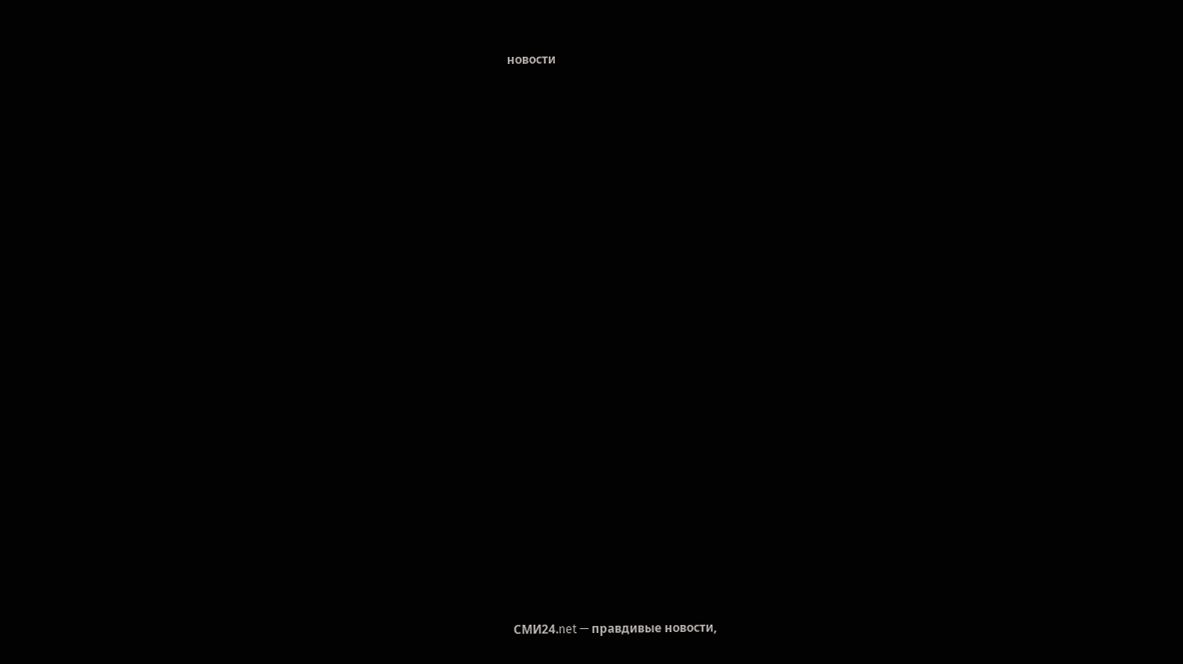новости






















СМИ24.net — правдивые новости,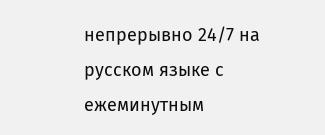непрерывно 24/7 на русском языке с ежеминутным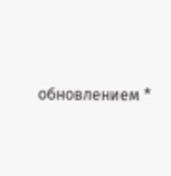обновлением *